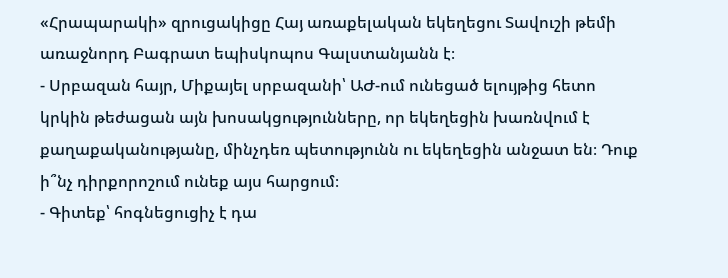«Հրապարակի» զրուցակիցը Հայ առաքելական եկեղեցու Տավուշի թեմի առաջնորդ Բագրատ եպիսկոպոս Գալստանյանն է։
- Սրբազան հայր, Միքայել սրբազանի՝ ԱԺ-ում ունեցած ելույթից հետո կրկին թեժացան այն խոսակցությունները, որ եկեղեցին խառնվում է քաղաքականությանը, մինչդեռ պետությունն ու եկեղեցին անջատ են։ Դուք ի՞նչ դիրքորոշում ունեք այս հարցում։
- Գիտեք՝ հոգնեցուցիչ է դա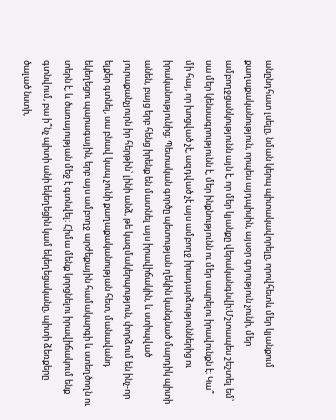անընդհատ լսելը, նման կերպ պիտակավորելը, որովհետև մեր կյանքում քաղաքականություն, որպես այդպիսին, այսօր գոյություն չունի, մեր ամբողջցանկությունն այն է, որ մեր կյանքը վերականգնվի։Մշտապես շեշտել եմ՝ սա մեր կենսագրությունն է, մեր ինքնությունն ու մեր ապրելու իրավունքն է։ Կա՞ մի հայ, որ խոցված չէ, ազդված չէ այս ամբողջ իրադարձություններից ու իրականությունից։ Պետական գործը պետության ղեկին կանգնած մարդիկ պիտի անեն, բայց երբ հենց իրենք են մատնել այս իրավիճակին, և ստիպված յուրաքանչյուրն իր հերթին՝ լինի անձ, թե կազմակերպություն, փորձում են ինչ-որ ելքեր գտնել, սա բնավ կապ չունի քաղաքականության հետ, մանավանդ եկեղեցու պարագային, երբ այս ամբողջ արժեքային համակարգի և ստեղծողն ու տերն է, և ծառայության մեջ է գտնվել։ Հիմա մենք կորցնելու իրավիճակում ենք գտնվում, բա ի՞նչ պիտի անի եկեղեցին կամ եկեղեցականը, պիտի ձեռքերը ծալած նստի,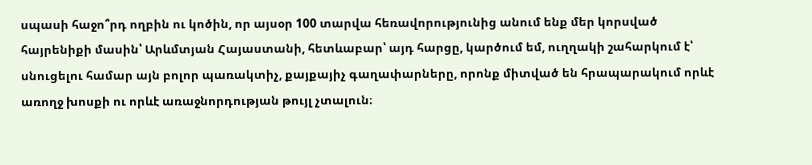սպասի հաջո՞րդ ողբին ու կոծին, որ այսօր 100 տարվա հեռավորությունից անում ենք մեր կորսված հայրենիքի մասին՝ Արևմտյան Հայաստանի, հետևաբար՝ այդ հարցը, կարծում եմ, ուղղակի շահարկում է՝ սնուցելու համար այն բոլոր պառակտիչ, քայքայիչ գաղափարները, որոնք միտված են հրապարակում որևէ առողջ խոսքի ու որևէ առաջնորդության թույլ չտալուն։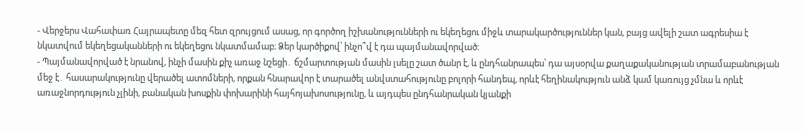- Վերջերս Վահափառ Հայրապետը մեզ հետ զրույցում ասաց, որ գործող իշխանությունների ու եկեղեցու միջև տարակարծություններ կան, բայց ավելի շատ ագրեսիա է նկատվում եկեղեցականների ու եկեղեցու նկատմամաբ։ Ձեր կարծիքով՝ ինչո՞վ է դա պայմանավորված։
- Պայմանավորված է նրանով, ինչի մասին քիչ առաջ նշեցի․ ճշմարտության մասին լսելը շատ ծանր է, և ընդհանրապես՝ դա այսօրվա քաղաքականության տրամաբանության մեջ է․ հասարակությունը վերածել ատոմների, որքան հնարավոր է տարածել անվստահությունը բոլորի հանդեպ, որևէ հեղինակություն անձ կամ կառույց չմնա և որևէ առաջնորդություն չլինի, բանական խոսքին փոխարինի հայհոյախոսությունը, և այդպես ընդհանրական կյանքի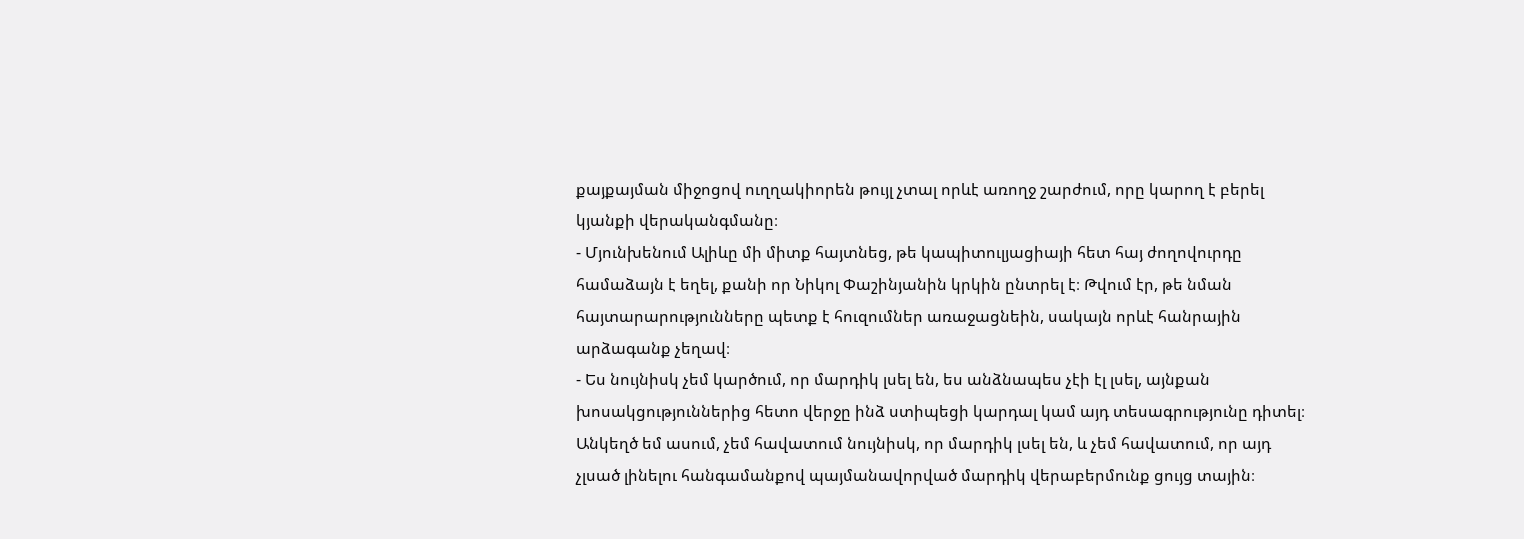քայքայման միջոցով ուղղակիորեն թույլ չտալ որևէ առողջ շարժում, որը կարող է բերել կյանքի վերականգմանը։
- Մյունխենում Ալիևը մի միտք հայտնեց, թե կապիտուլյացիայի հետ հայ ժողովուրդը համաձայն է եղել, քանի որ Նիկոլ Փաշինյանին կրկին ընտրել է։ Թվում էր, թե նման հայտարարությունները պետք է հուզումներ առաջացնեին, սակայն որևէ հանրային արձագանք չեղավ։
- Ես նույնիսկ չեմ կարծում, որ մարդիկ լսել են, ես անձնապես չէի էլ լսել, այնքան խոսակցություններից հետո վերջը ինձ ստիպեցի կարդալ կամ այդ տեսագրությունը դիտել։ Անկեղծ եմ ասում, չեմ հավատում նույնիսկ, որ մարդիկ լսել են, և չեմ հավատում, որ այդ չլսած լինելու հանգամանքով պայմանավորված մարդիկ վերաբերմունք ցույց տային։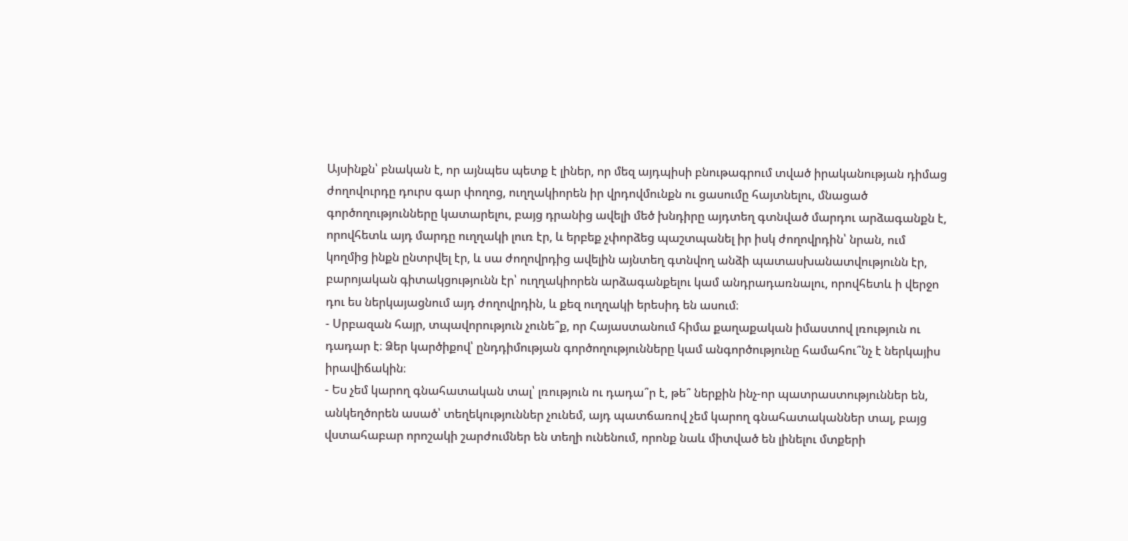Այսինքն՝ բնական է, որ այնպես պետք է լիներ, որ մեզ այդպիսի բնութագրում տված իրականության դիմաց ժողովուրդը դուրս գար փողոց, ուղղակիորեն իր վրդովմունքն ու ցասումը հայտնելու, մնացած գործողությունները կատարելու, բայց դրանից ավելի մեծ խնդիրը այդտեղ գտնված մարդու արձագանքն է, որովհետև այդ մարդը ուղղակի լուռ էր, և երբեք չփորձեց պաշտպանել իր իսկ ժողովրդին՝ նրան, ում կողմից ինքն ընտրվել էր, և սա ժողովրդից ավելին այնտեղ գտնվող անձի պատասխանատվությունն էր, բարոյական գիտակցությունն էր՝ ուղղակիորեն արձագանքելու կամ անդրադառնալու, որովհետև ի վերջո դու ես ներկայացնում այդ ժողովրդին, և քեզ ուղղակի երեսիդ են ասում։
- Սրբազան հայր, տպավորություն չունե՞ք, որ Հայաստանում հիմա քաղաքական իմաստով լռություն ու դադար է։ Ձեր կարծիքով՝ ընդդիմության գործողությունները կամ անգործությունը համահու՞նչ է ներկայիս իրավիճակին։
- Ես չեմ կարող գնահատական տալ՝ լռություն ու դադա՞ր է, թե՞ ներքին ինչ-որ պատրաստություններ են, անկեղծորեն ասած՝ տեղեկություններ չունեմ, այդ պատճառով չեմ կարող գնահատականներ տալ, բայց վստահաբար որոշակի շարժումներ են տեղի ունենում, որոնք նաև միտված են լինելու մտքերի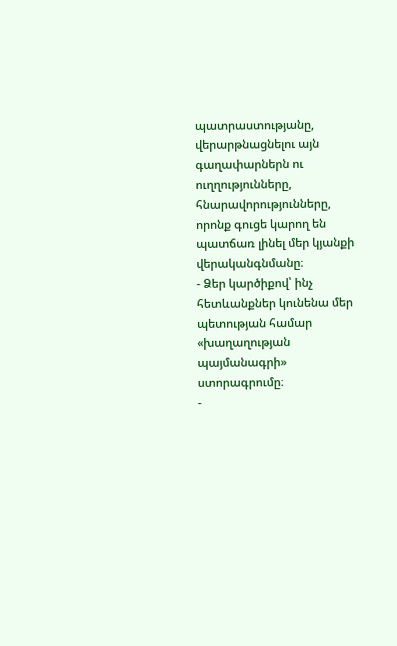պատրաստությանը, վերարթնացնելու այն գաղափարներն ու ուղղությունները, հնարավորությունները, որոնք գուցե կարող են պատճառ լինել մեր կյանքի վերականգնմանը։
- Ձեր կարծիքով՝ ինչ հետևանքներ կունենա մեր պետության համար «խաղաղության պայմանագրի» ստորագրումը։
-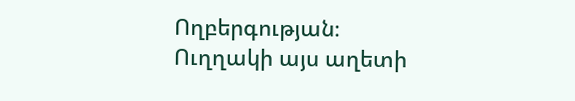Ողբերգության։ Ուղղակի այս աղետի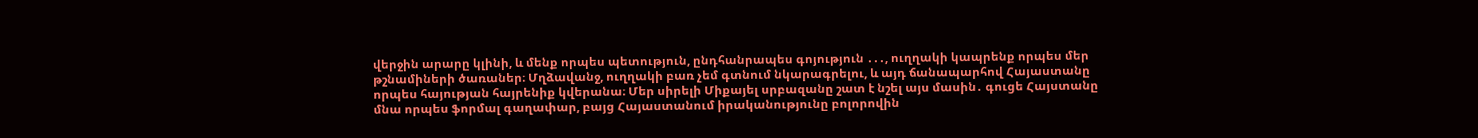վերջին արարը կլինի, և մենք որպես պետություն, ընդհանրապես գոյություն ․․․, ուղղակի կապրենք որպես մեր թշնամիների ծառաներ։ Մղձավանջ, ուղղակի բառ չեմ գտնում նկարագրելու, և այդ ճանապարհով Հայաստանը որպես հայության հայրենիք կվերանա։ Մեր սիրելի Միքայել սրբազանը շատ է նշել այս մասին․ գուցե Հայստանը մնա որպես ֆորմալ գաղափար, բայց Հայաստանում իրականությունը բոլորովին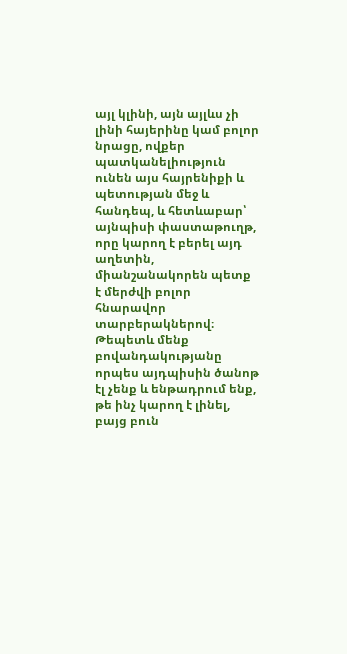այլ կլինի, այն այլևս չի լինի հայերինը կամ բոլոր նրացը, ովքեր պատկանելիություն ունեն այս հայրենիքի և պետության մեջ և հանդեպ, և հետևաբար՝ այնպիսի փաստաթուղթ, որը կարող է բերել այդ աղետին, միանշանակորեն պետք է մերժվի բոլոր հնարավոր տարբերակներով։ Թեպետև մենք բովանդակությանը որպես այդպիսին ծանոթ էլ չենք և ենթադրում ենք, թե ինչ կարող է լինել, բայց բուն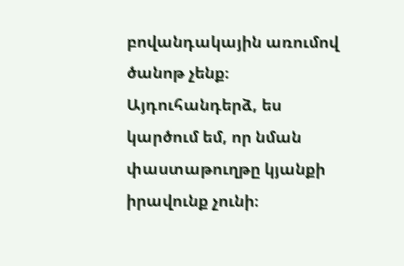բովանդակային առումով ծանոթ չենք։ Այդուհանդերձ, ես կարծում եմ, որ նման փաստաթուղթը կյանքի իրավունք չունի։